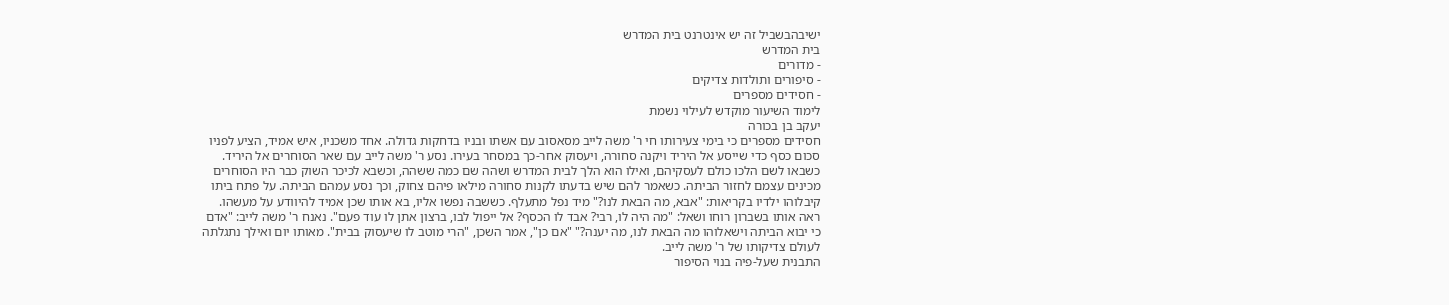ישיבהבשביל זה יש אינטרנט בית המדרש
בית המדרש
- מדורים
- סיפורים ותולדות צדיקים
- חסידים מספרים
לימוד השיעור מוקדש לעילוי נשמת
יעקב בן בכורה
חסידים מספרים כי בימי צעירותו חי ר' משה לייב מסאסוב עם אשתו ובניו בדחקות גדולה. אחד משכניו, איש אמיד, הציע לפניו סכום כסף כדי שייסע אל היריד ויקנה סחורה, ויעסוק אחר-כך במסחר בעירו. נסע ר' משה לייב עם שאר הסוחרים אל היריד. כשבאו לשם הלכו כולם לעסקיהם, ואילו הוא הלך לבית המדרש ושהה שם כמה ששהה, וכשבא לכיכר השוק כבר היו הסוחרים מכינים עצמם לחזור הביתה. כשאמר להם שיש בדעתו לקנות סחורה מילאו פיהם צחוק, וכך נסע עמהם הביתה. על פתח ביתו קיבלוהו ילדיו בקריאות: "אבא, מה הבאת לנו?" מיד נפל מתעלף. כששבה נפשו אליו, בא אותו שכן אמיד להיוודע על מעשהו. ראה אותו בשברון רוחו ושאל: "מה היה לו, רבי? אבד לו הכסף? אל ייפול לבו, ברצון אתן לו עוד פעם". נאנח ר' משה לייב: "אדם כי יבוא הביתה וישאלוהו מה הבאת לנו, מה יענה?" "אם כן", אמר השכן, "הרי מוטב לו שיעסוק בבית". מאותו יום ואילך נתגלתה לעולם צדיקותו של ר' משה לייב.
התבנית שעל-פיה בנוי הסיפור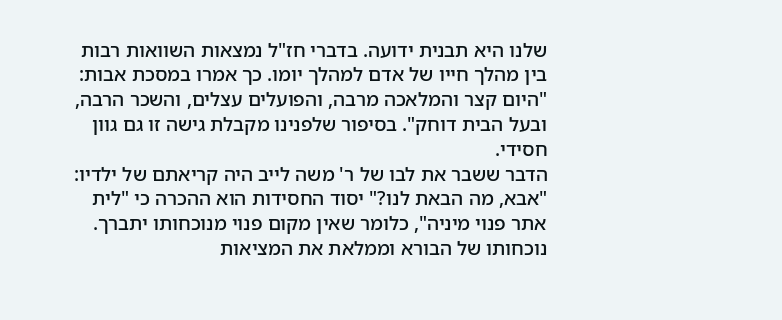שלנו היא תבנית ידועה. בדברי חז"ל נמצאות השוואות רבות בין מהלך חייו של אדם למהלך יומו. כך אמרו במסכת אבות: "היום קצר והמלאכה מרבה, והפועלים עצלים, והשכר הרבה, ובעל הבית דוחק". בסיפור שלפנינו מקבלת גישה זו גם גוון חסידי.
הדבר ששבר את לבו של ר' משה לייב היה קריאתם של ילדיו: "אבא, מה הבאת לנו?" יסוד החסידות הוא ההכרה כי "לית אתר פנוי מיניה", כלומר שאין מקום פנוי מנוכחותו יתברך. נוכחותו של הבורא וממלאת את המציאות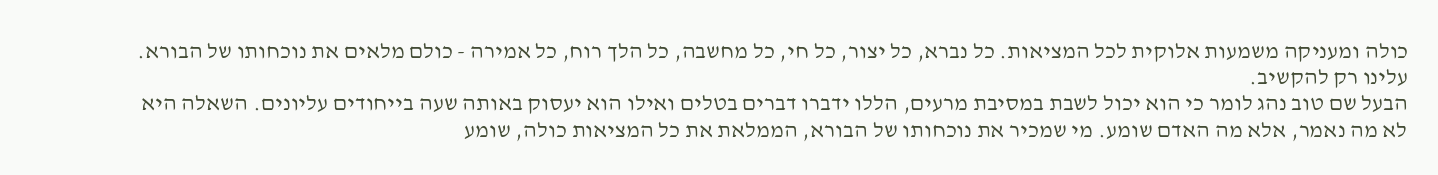כולה ומעניקה משמעות אלוקית לכל המציאות. כל נברא, כל יצור, כל חי, כל מחשבה, כל הלך רוח, כל אמירה - כולם מלאים את נוכחותו של הבורא. עלינו רק להקשיב.
הבעל שם טוב נהג לומר כי הוא יכול לשבת במסיבת מרעים, הללו ידברו דברים בטלים ואילו הוא יעסוק באותה שעה בייחודים עליונים. השאלה היא לא מה נאמר, אלא מה האדם שומע. מי שמכיר את נוכחותו של הבורא, הממלאת את כל המציאות כולה, שומע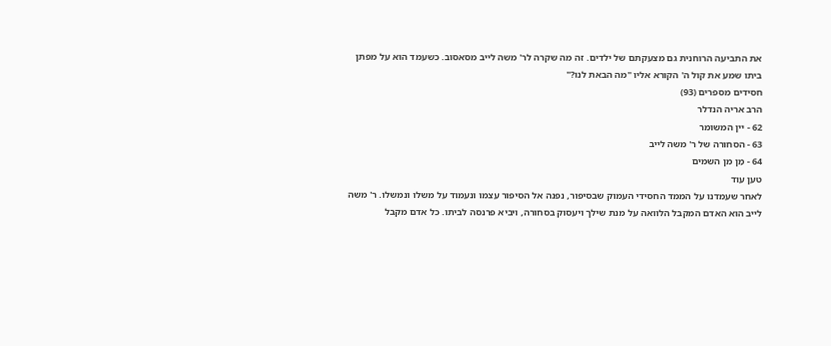את התביעה הרוחנית גם מצעקתם של ילדים. זה מה שקרה לר' משה לייב מסאסוב. כשעמד הוא על מפתן ביתו שמע את קול ה' הקורא אליו "מה הבאת לנו?"
חסידים מספרים (93)
הרב אריה הנדלר
62 - יין המשומר
63 - הסחורה של ר' משה לייב
64 - מַן מן השמים
טען עוד
לאחר שעמדנו על הממד החסידי העמוק שבסיפור, נפנה אל הסיפור עצמו ונעמוד על משלו ונמשלו. ר' משה לייב הוא האדם המקבל הלוואה על מנת שילך ויעסוק בסחורה, ויביא פרנסה לביתו. כל אדם מקבל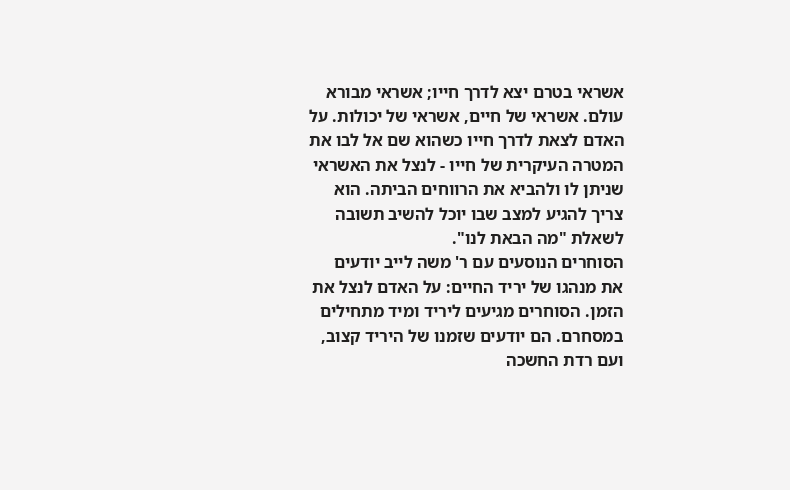אשראי בטרם יצא לדרך חייו; אשראי מבורא עולם. אשראי של חיים, אשראי של יכולות. על האדם לצאת לדרך חייו כשהוא שם אל לבו את המטרה העיקרית של חייו - לנצל את האשראי שניתן לו ולהביא את הרווחים הביתה. הוא צריך להגיע למצב שבו יוכל להשיב תשובה לשאלת "מה הבאת לנו".
הסוחרים הנוסעים עם ר' משה לייב יודעים את מנהגו של יריד החיים: על האדם לנצל את הזמן. הסוחרים מגיעים ליריד ומיד מתחילים במסחרם. הם יודעים שזמנו של היריד קצוב, ועם רדת החשכה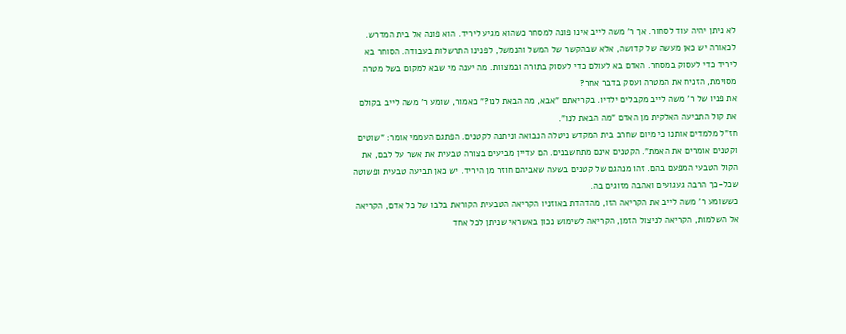לא ניתן יהיה עוד לסחור. אך ר' משה לייב אינו פונה למסחר כשהוא מגיע ליריד. הוא פונה אל בית המדרש. לכאורה יש כאן מעשה של קדושה, אלא שבהקשר של המשל והנמשל, לפנינו התרשלות בעבודה. הסוחר בא ליריד כדי לעסוק במסחר. האדם בא לעולם כדי לעסוק בתורה ובמצוות. מה יענה מי שבא למקום בשל מטרה מסוימת, הזניח את המטרה ועסק בדבר אחר?
את פניו של ר' משה לייב מקבלים ילדיו. בקריאתם "אבא, מה הבאת לנו?" כאמור, שומע ר' משה לייב בקולם את קול התביעה האלקית מן האדם "מה הבאת לנו".
חז"ל מלמדים אותנו כי מיום שחרב בית המקדש ניטלה הנבואה וניתנה לקטנים. הפתגם העממי אומר: "שוטים וקטנים אומרים את האמת". הקטנים אינם מתחשבנים. הם עדיין מביעים בצורה טבעית את אשר על לבם, את הקול הטבעי המפעם בהם. זהו מנהגם של קטנים בשעה שאביהם חוזר מן היריד. יש כאן תביעה טבעית ופשוטה שכל-כך הרבה געגועים ואהבה מזוגים בה.
כששומע ר' משה לייב את הקריאה הזו, מהדהדת באוזניו הקריאה הטבעית הקוראת בלבו של כל אדם, הקריאה אל השלמות, הקריאה לניצול הזמן, הקריאה לשימוש נכון באשראי שניתן לכל אחד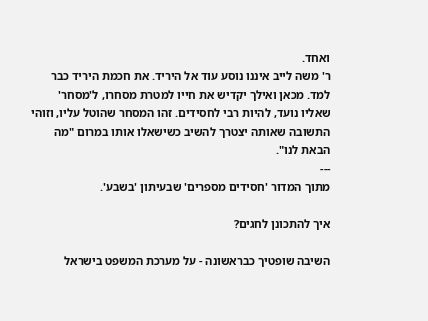ואחד.
ר' משה לייב איננו נוסע עוד אל היריד. את חכמת היריד כבר למד. מכאן ואילך יקדיש את חייו למטרת מסחרו, ל'מסחר' שאליו נועד, להיות רבי לחסידים. זהו המסחר שהוטל עליו, וזוהי התשובה שאותה יצטרך להשיב כשישאלו אותו במרום "מה הבאת לנו".
---
מתוך המדור 'חסידים מספרים' שבעיתון 'בשבע'.

איך להתכונן לחגים?

השיבה שופטיך כבראשונה - על מערכת המשפט בישראל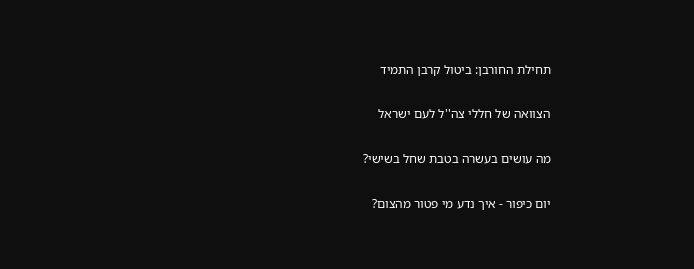תחילת החורבן: ביטול קרבן התמיד

הצוואה של חללי צה''ל לעם ישראל

מה עושים בעשרה בטבת שחל בשישי?

יום כיפור - איך נדע מי פטור מהצום?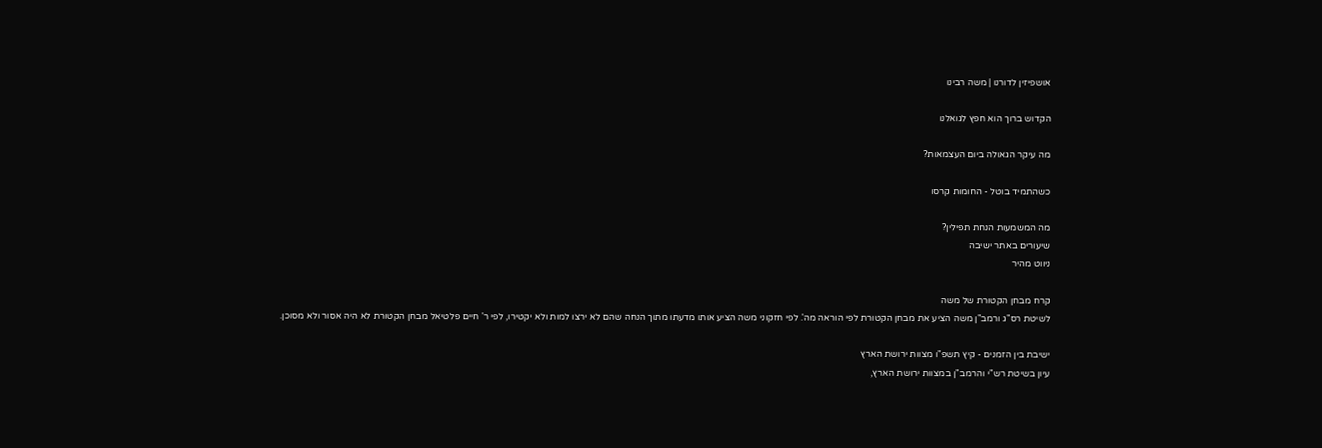אושפיזין לדורנו | משה רבינו

הקדוש ברוך הוא חפץ לגואלנו

מה עיקר הגאולה ביום העצמאות?

כשהתמיד בוטל - החומות קרסו

מה המשמעות הנחת תפילין?
שיעורים באתר ישיבה
ניווט מהיר

קרח מבחן הקטורת של משה
לשיטת רס"ג ורמב"ן משה הציע את מבחן הקטורת לפי הוראה מה'. לפי חזקוני משה הציע אותו מדעתו מתוך הנחה שהם לא ירצו למות ולא יקטירו, לפי ר' חיים פלטיאל מבחן הקטורת לא היה אסור ולא מסוכן.

ישיבת בין הזמנים - קיץ תשפ"ו מצוות ירושת הארץ
עיון בשיטת רש"י והרמב"ן במצוות ירושת הארץ,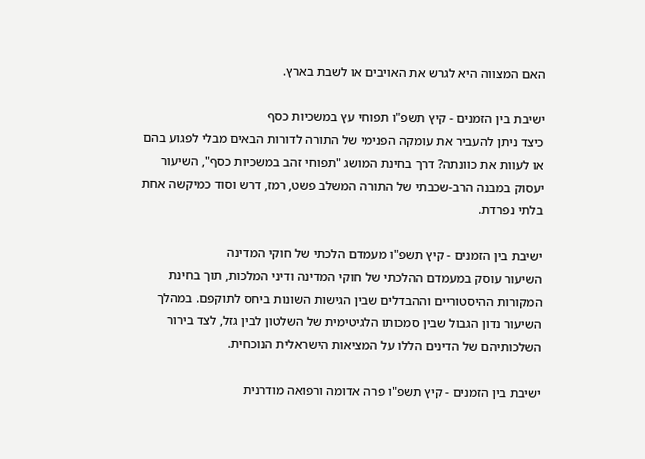האם המצווה היא לגרש את האויבים או לשבת בארץ.

ישיבת בין הזמנים - קיץ תשפ"ו תפוחי עץ במשכיות כסף
כיצד ניתן להעביר את עומקה הפנימי של התורה לדורות הבאים מבלי לפגוע בהם או לעוות את כוונתה? דרך בחינת המושג "תפוחי זהב במשכיות כסף", השיעור יעסוק במבנה הרב-שכבתי של התורה המשלב פשט, רמז, דרש וסוד כמיקשה אחת בלתי נפרדת.

ישיבת בין הזמנים - קיץ תשפ"ו מעמדם הלכתי של חוקי המדינה
השיעור עוסק במעמדם ההלכתי של חוקי המדינה ודיני המלכות, תוך בחינת המקורות ההיסטוריים וההבדלים שבין הגישות השונות ביחס לתוקפם. במהלך השיעור נדון הגבול שבין סמכותו הלגיטימית של השלטון לבין גזל, לצד בירור השלכותיהם של הדינים הללו על המציאות הישראלית הנוכחית.

ישיבת בין הזמנים - קיץ תשפ"ו פרה אדומה ורפואה מודרנית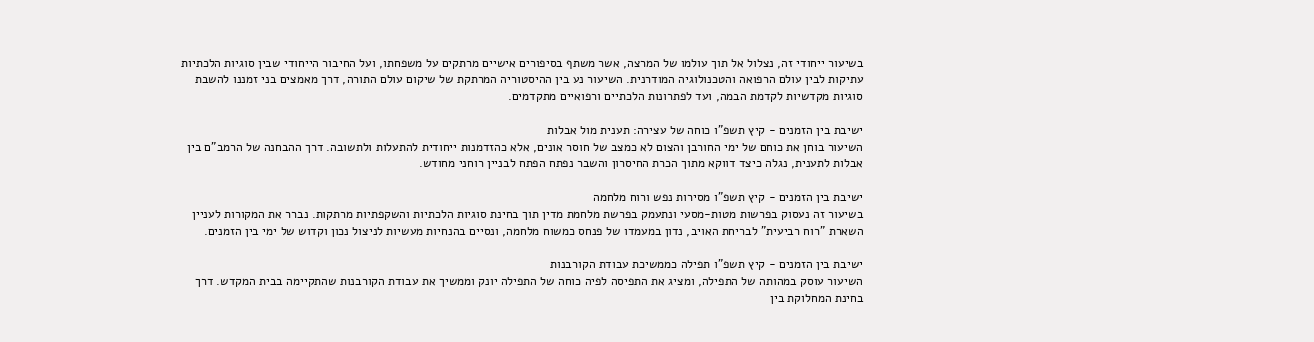בשיעור ייחודי זה, נצלול אל תוך עולמו של המרצה, אשר משתף בסיפורים אישיים מרתקים על משפחתו, ועל החיבור הייחודי שבין סוגיות הלכתיות עתיקות לבין עולם הרפואה והטכנולוגיה המודרנית. השיעור נע בין ההיסטוריה המרתקת של שיקום עולם התורה, דרך מאמצים בני זמננו להשבת סוגיות מקדשיות לקדמת הבמה, ועד לפתרונות הלכתיים ורפואיים מתקדמים.

ישיבת בין הזמנים - קיץ תשפ"ו כוחה של עצירה: תענית מול אבלות
השיעור בוחן את כוחם של ימי החורבן והצום לא כמצב של חוסר אונים, אלא כהזדמנות ייחודית להתעלות ולתשובה. דרך ההבחנה של הרמב"ם בין אבלות לתענית, נגלה כיצד דווקא מתוך הכרת החיסרון והשבר נפתח הפתח לבניין רוחני מחודש.

ישיבת בין הזמנים - קיץ תשפ"ו מסירות נפש ורוח מלחמה
בשיעור זה נעסוק בפרשות מטות-מסעי ונתעמק בפרשת מלחמת מדין תוך בחינת סוגיות הלכתיות והשקפתיות מרתקות. נברר את המקורות לעניין השארת "רוח רביעית" לבריחת האויב, נדון במעמדו של פנחס כמשוח מלחמה, ונסיים בהנחיות מעשיות לניצול נכון וקדוש של ימי בין הזמנים.

ישיבת בין הזמנים - קיץ תשפ"ו תפילה כממשיכת עבודת הקורבנות
השיעור עוסק במהותה של התפילה, ומציג את התפיסה לפיה כוחה של התפילה יונק וממשיך את עבודת הקורבנות שהתקיימה בבית המקדש. דרך בחינת המחלוקת בין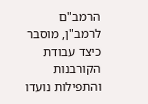הרמב"ם לרמב"ן, מוסבר כיצד עבודת הקורבנות והתפילות נועדו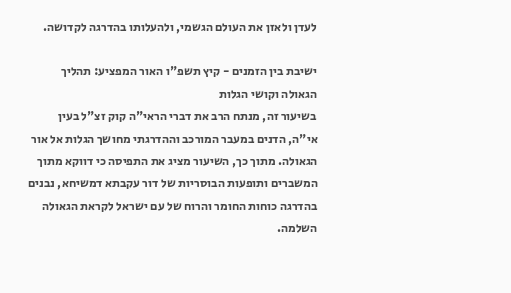לעדן ולאזן את העולם הגשמי, ולהעלותו בהדרגה לקדושה.

ישיבת בין הזמנים - קיץ תשפ"ו האור המפציע: תהליך הגאולה וקושי הגלות
בשיעור זה, מנתח הרב את דברי הראי"ה קוק זצ"ל בעין אי"ה, הדנים במעבר המורכב וההדרגתי מחושך הגלות אל אור הגאולה. מתוך כך, השיעור מציג את התפיסה כי דווקא מתוך המשברים ותופעות הבוסריות של דור עקבתא דמשיחא, נבנים בהדרגה כוחות החומר והרוח של עם ישראל לקראת הגאולה השלמה.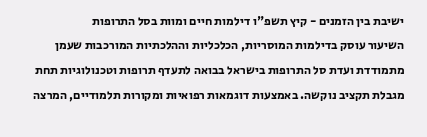ישיבת בין הזמנים - קיץ תשפ"ו דילמות חיים ומוות בסל התרופות
השיעור עוסק בדילמות המוסריות, הכלכליות וההלכתיות המורכבות שעמן מתמודדת ועדת סל התרופות בישראל בבואה לתעדף תרופות וטכנולוגיות תחת מגבלת תקציב נוקשה. באמצעות דוגמאות רפואיות ומקורות תלמודיים, המרצה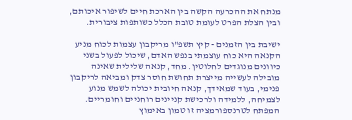מנתח את ההכרעה הקשה בין הארכת חיים לשיפור איכותם, ובין הצלת הפרט לעומת טובת הכלל כשותפות ציבורית.

ישיבת בין הזמנים - קיץ תשפ"ו מריקבון עצמות לכוח מניע
הקנאה היא כוח עוצמתי בנפש האדם, שיכול לפעול בשני כיוונים מנוגדים לחלוטין. מחד, קנאה שלילית שאינה מובילה לעשייה מייצרת תחושת חוסר צדק ומביאה לריקבון פנימי, בעוד שמאידך, קנאה חיובית יכולה לשמש מנוע לצמיחה, ללמידה ולרכישת קניינים רוחניים וחומריים. המפתח לטרנספורמציה זו טמון באימוץ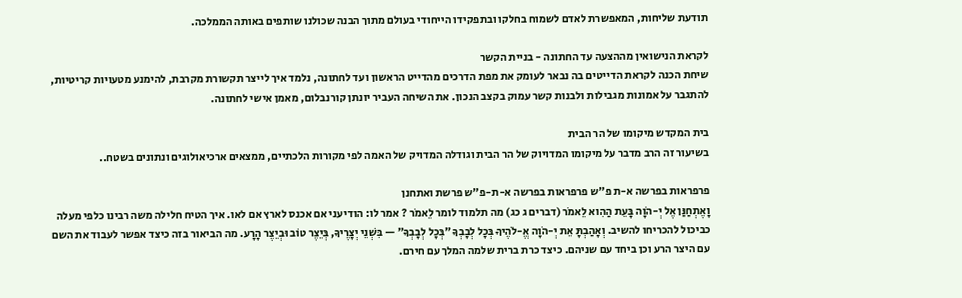תודעת שליחות, המאפשרת לאדם לשמוח בחלקו ובתפקידו הייחודי בעולם מתוך הבנה שכולנו שותפים באותה הממלכה.

לקראת הנישואין מההצעה עד החתונה - בניית הקשר
שיחת הכנה לקראת הדייטים בה נבאר לעומק את מפת הדרכים מהדייט הראשון ועד לחתונה, נלמד איך לייצר תקשורת מקרבת, להימנע מטעויות קריטיות, להתגבר על אמונות מגבילות ולבנות קשר עמוק בקצב הנכון. את השיחה העביר יונתן קורנבלום, מאמן אישי לחתונה.

בית המקדש מיקומו של הר הבית
בשיעור זה הרב מדבר על מיקומו המדויוק של הר הבית וגודלה המדויק של האמה לפי מקורות הלכתיים, ממצאים ארכיאולוגים ונתונים בשטח..

פרפראות בפרשה א-ת פ"ש פרפראות בפרשה א-ת-פ"ש פרשת ואתחנן
וָאֶתְחַנַּן אֶל יְ-הֹוָה בָּעֵת הַהִוא לֵאמֹר (דברים ג כג) מה תלמוד לומר לֵאמֹר ? אמר לו: הודיעני אם אכנס לארץ אם לאו. איך הטיח חלילה משה רבינו כלפי מעלה כביכול להכריחו להשיב. וְאָהַבְתָּ אֵת יְ-הֹוָה אֱ-לֹהֶיךָ בְּכׇל לְבָבְךָ ״בְּכָל לְבָבְךָ״ — בִּשְׁנֵי יְצָרֶיךָ, בְּיֵצֶר טוֹב וּבְיֵצֶר הָרָע. מה הביאור בזה כיצד אפשר לעבוד את השם עם היצר הרע וכן ביחד עם שניהם. כיצד כרת ברית שלמה המלך עם חירם.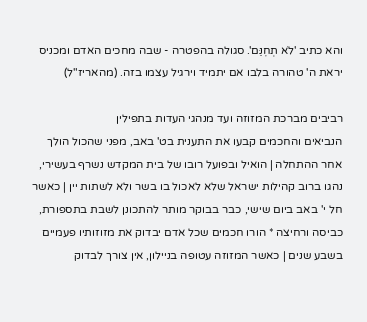והא כתיב 'לֹא תְחׇנֵּם'. סגולה בהפטרה - שבה מחכים האדם ומכניס יראת ה' טהורה בלבו אם יתמיד וירגיל עצמו בזה. (מהאריז"ל)

רביבים מברכת המזוזה ועד מנהגי העדות בתפילין
הנביאים והחכמים קבעו את התענית בט' באב, מפני שהכול הולך אחר ההתחלה | הואיל ובפועל רובו של בית המקדש נשרף בעשירי, נהגו ברוב קהילות ישראל שלא לאכול בו בשר ולא לשתות יין | כאשר חל י' באב ביום שישי, כבר בבוקר מותר להתכונן לשבת בתספורת, כביסה ורחיצה * הורו חכמים שכל אדם יבדוק את מזוזותיו פעמיים בשבע שנים | כאשר המזוזה עטופה בניילון, אין צורך לבדוק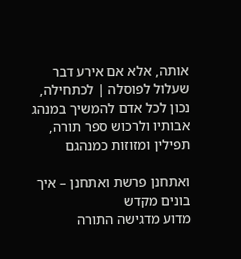אותה, אלא אם אירע דבר שעלול לפוסלה | לכתחילה, נכון לכל אדם להמשיך במנהג אבותיו ולרכוש ספר תורה, תפילין ומזוזות כמנהגם

ואתחנן פרשת ואתחנן – איך בונים מקדש
מדוע מדגישה התורה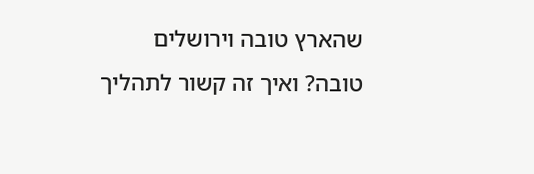שהארץ טובה וירושלים טובה? ואיך זה קשור לתהליך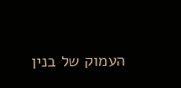העמוק של בנין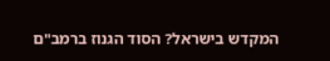המקדש בישראל? הסוד הגנוז ברמב"ם